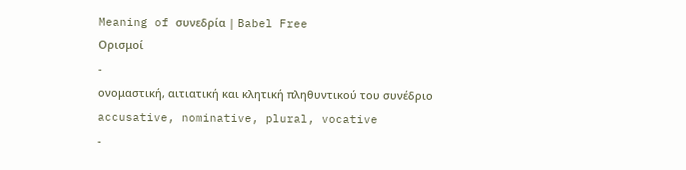Meaning of συνεδρία | Babel Free
Ορισμοί
-
ονομαστική, αιτιατική και κλητική πληθυντικού του συνέδριο accusative, nominative, plural, vocative
-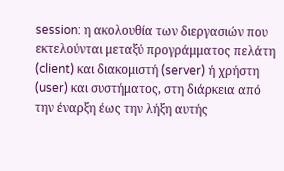session: η ακολουθία των διεργασιών που εκτελούνται μεταξύ προγράμματος πελάτη (client) και διακομιστή (server) ή χρήστη (user) και συστήματος, στη διάρκεια από την έναρξη έως την λήξη αυτής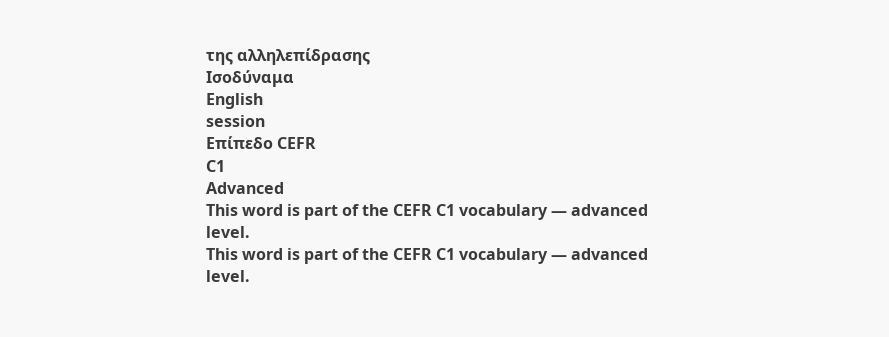της αλληλεπίδρασης
Ισοδύναμα
English
session
Επίπεδο CEFR
C1
Advanced
This word is part of the CEFR C1 vocabulary — advanced level.
This word is part of the CEFR C1 vocabulary — advanced level.